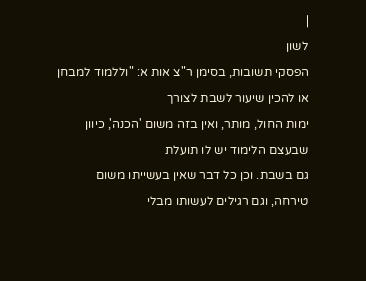|
לשון
הפסקי תשובות, בסימן ר"צ אות א: "וללמוד למבחן או להכין שיעור לשבת לצורך
ימות החול, מותר, ואין בזה משום 'הכנה', כיוון שבעצם הלימוד יש לו תועלת
גם בשבת. וכן כל דבר שאין בעשייתו משום טירחה, וגם רגילים לעשותו מבלי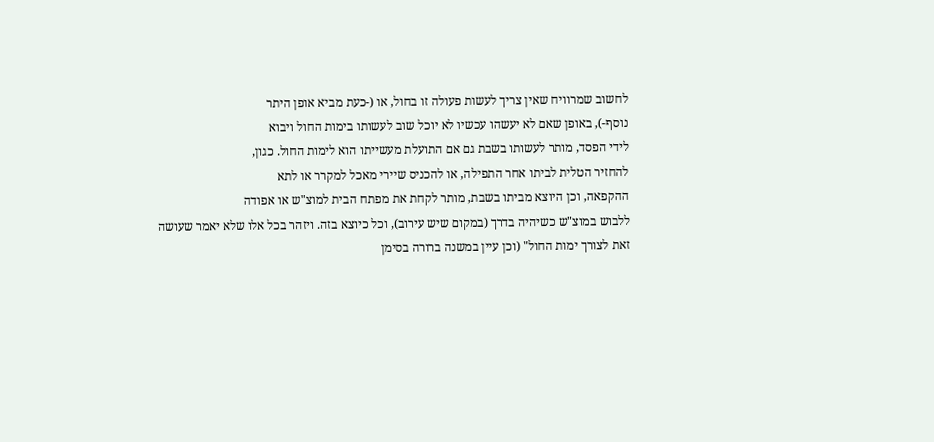לחשוב שמרוויח שאין צריך לעשות פעולה זו בחול, או (-כעת מביא אופן היתר
נוסף-), באופן שאם לא יעשהו עכשיו לא יוכל שוב לעשותו בימות החול ויבוא
לידי הפסד, מותר לעשותו בשבת גם אם התועלת מעשייתו הוא לימות החול. כגון,
להחזיר הטלית לביתו אחר התפילה, או להכניס שיירי מאכל למקרר או לתא
ההקפאה, וכן היוצא מביתו בשבת, מותר לקחת את מפתח הבית למוצ"ש או אפודה
ללבוש במוצ"ש כשיהיה בדרך (במקום שיש עירוב), וכל כיוצא בזה. ויזהר בכל אלו שלא יאמר שעושה זאת לצורך ימות החול" (וכן עיין במשנה ברורה בסימן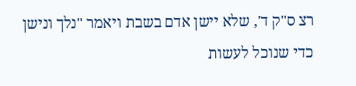רצ ס"ק ד', שלא יישן אדם בשבת ויאמר "נלך ונישן כדי שנוכל לעשות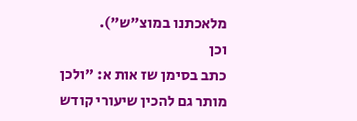מלאכתנו במוצ"ש").
וכן
כתב בסימן שז אות א: "ולכן מותר גם להכין שיעורי קודש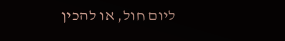ליום חול, או להכין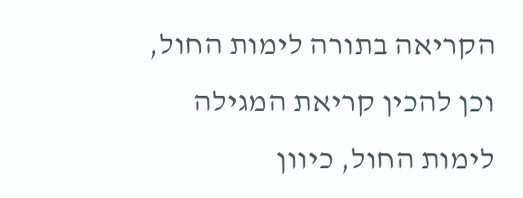הקריאה בתורה לימות החול, וכן להכין קריאת המגילה לימות החול, כיוון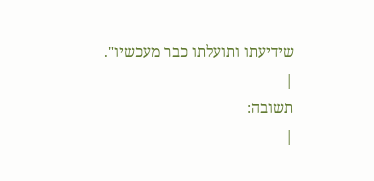שידיעתו ותועלתו כבר מעכשיו".
|
תשובה:
|